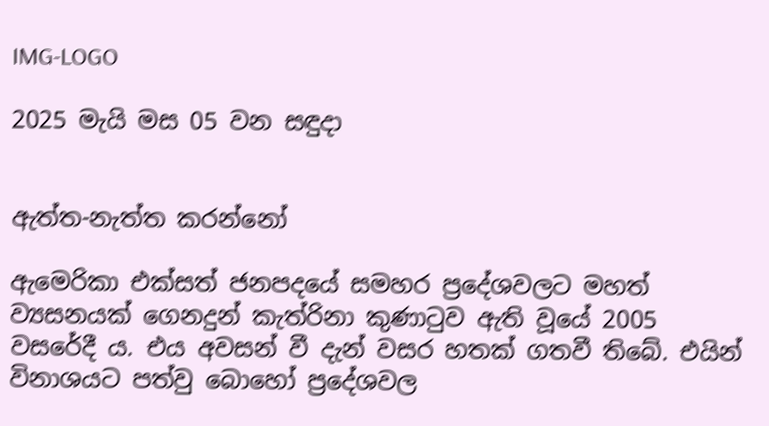IMG-LOGO

2025 මැයි මස 05 වන සඳුදා


ඇත්ත-නැත්ත කරන්නෝ

ඇමෙරිකා එක්සත් ජනපදයේ සමහර ප්‍රදේශවලට මහත් ව්‍යසනයක් ගෙනදුන් කැත්රිනා කුණාටුව ඇති වූයේ 2005 වසරේදී ය. එය අවසන් වී දැන් වසර හතක් ගතවී තිබේ. එයින් විනාශයට පත්වු බොහෝ ප්‍රදේශවල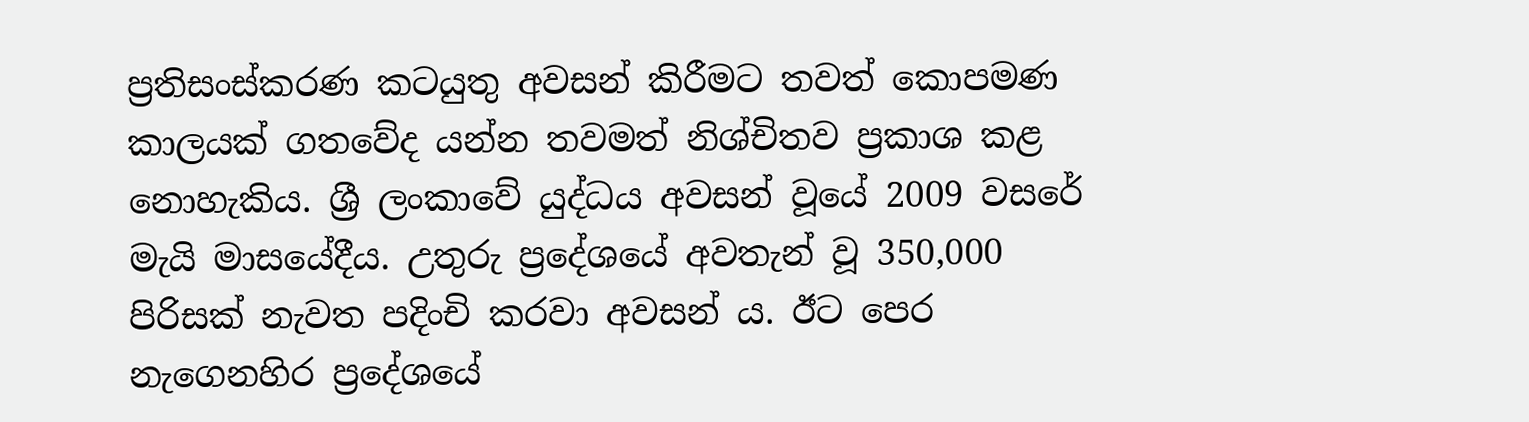ප්‍රතිසංස්කරණ කටයුතු අවසන් කිරීමට තවත් කොපමණ කාලයක් ගතවේද යන්න තවමත් නිශ්චිතව ප්‍රකාශ කළ නොහැකිය. ශ්‍රී ලංකාවේ යුද්ධය අවසන් වූයේ 2009 වසරේ මැයි මාසයේදීය. උතුරු ප්‍රදේශයේ අවතැන් වූ 350,000 පිරිසක් නැවත පදිංචි කරවා අවසන් ය. ඊට පෙර නැගෙනහිර ප්‍රදේශයේ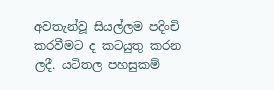අවතැන්වූ සියල්ලම පදිංචි කරවීමට ද කටයුතු කරන ලදී. යටිතල පහසුකම්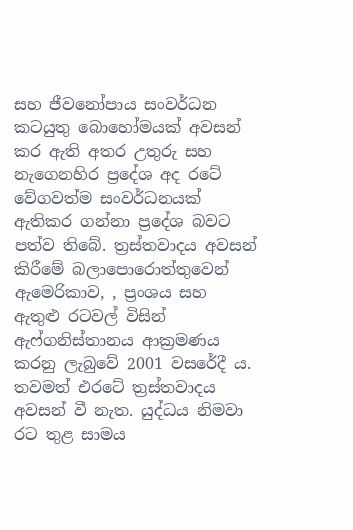සහ ජීවනෝපාය සංවර්ධන කටයුතු බොහෝමයක් අවසන් කර ඇති අතර උතුරු සහ නැගෙනහිර ප්‍රදේශ අද රටේ වේගවත්ම සංවර්ධනයක් ඇතිකර ගන්නා ප්‍රදේශ බවට පත්ව තිබේ. ත්‍රස්තවාදය අවසන් කිරීමේ බලාපොරොත්තුවෙන් ඇමෙරිකාව, , ප්‍රංශය සහ  ඇතුළු රටවල් විසින් ඇෆ්ගනිස්තානය ආක්‍රමණය කරනු ලැබුවේ 2001 වසරේදී ය. තවමත් එරටේ ත්‍රස්තවාදය අවසන් වී නැත. යුද්ධය නිමවා රට තුළ සාමය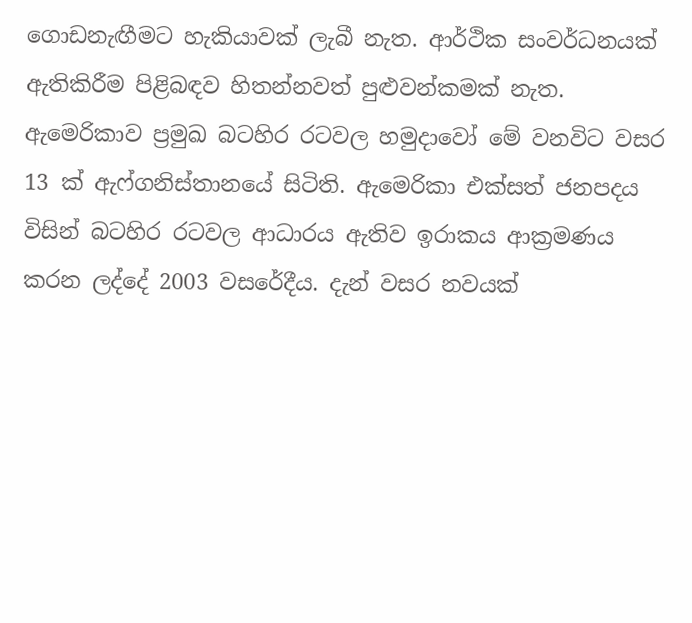ගොඩනැඟීමට හැකියාවක් ලැබී නැත. ආර්ථික සංවර්ධනයක් ඇතිකිරීම පිළිබඳව හිතන්නවත් පුළුවන්කමක් නැත. ඇමෙරිකාව ප්‍රමුඛ බටහිර රටවල හමුදාවෝ මේ වනවිට වසර 13 ක් ඇෆ්ගනිස්තානයේ සිටිති. ඇමෙරිකා එක්සත් ජනපදය විසින් බටහිර රටවල ආධාරය ඇතිව ඉරාකය ආක්‍රමණය කරන ලද්දේ 2003 වසරේදීය. දැන් වසර නවයක්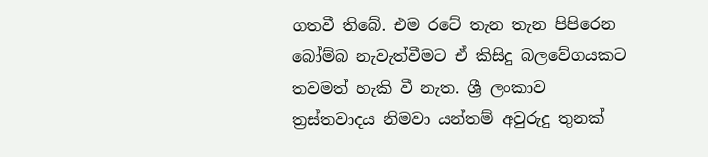ගතවී තිබේ. එම රටේ තැන තැන පිපිරෙන බෝම්බ නැවැත්වීමට ඒ කිසිදු බලවේගයකට තවමත් හැකි වී නැත. ශ්‍රී ලංකාව ත්‍රස්තවාදය නිමවා යන්තම් අවුරුදු තුනක්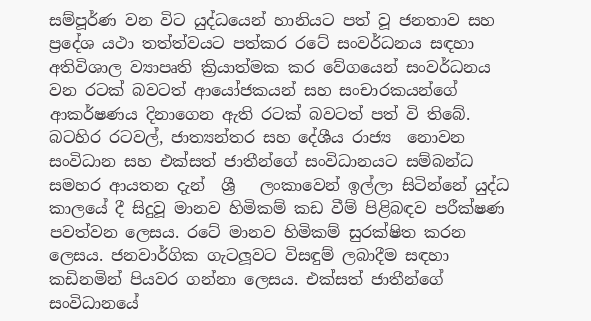සම්පූර්ණ වන විට යුද්ධයෙන් හානියට පත් වූ ජනතාව සහ ප්‍රදේශ යථා තත්ත්වයට පත්කර රටේ සංවර්ධනය සඳහා අතිවිශාල ව්‍යාපෘති ක්‍රියාත්මක කර වේගයෙන් සංවර්ධනය වන රටක් බවටත් ආයෝජකයන් සහ සංචාරකයන්ගේ ආකර්ෂණය දිනාගෙන ඇති රටක් බවටත් පත් වි තිබේ. බටහිර රටවල්, ජාත්‍යන්තර සහ දේශීය රාජ්‍ය  නොවන සංවිධාන සහ එක්සත් ජාතීන්ගේ සංවිධානයට සම්බන්ධ සමහර ආයතන දැන්  ශ්‍රී   ලංකාවෙන් ඉල්ලා සිටින්නේ යුද්ධ කාලයේ දී සිදුවූ මානව හිමිකම් කඩ වීම් පිළිබඳව පරීක්ෂණ පවත්වන ලෙසය. රටේ මානව හිමිකම් සුරක්ෂිත කරන ලෙසය. ජනවාර්ගික ගැටලූවට විසඳුම් ලබාදීම සඳහා කඩිනමින් පියවර ගන්නා ලෙසය. එක්සත් ජාතීන්ගේ සංවිධානයේ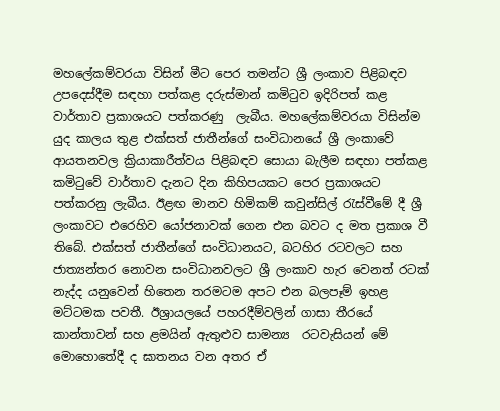මහලේකම්වරයා විසින් මීට පෙර තමන්ට ශ්‍රී ලංකාව පිළිබඳව උපදෙස්දීම සඳහා පත්කළ දරුස්මාන් කමිටුව ඉදිරිපත් කළ වාර්තාව ප්‍රකාශයට පත්කරණු  ලැබීය. මහලේකම්වරයා විසින්ම යුද කාලය තුළ එක්සත් ජාතීන්ගේ සංවිධානයේ ශ්‍රී ලංකාවේ ආයතනවල ක්‍රියාකාරීත්වය පිළිබඳව සොයා බැලීම සඳහා පත්කළ කමිටුවේ වාර්තාව දැනට දින කිහිපයකට පෙර ප්‍රකාශයට පත්කරනු ලැබීය. ඊළඟ මානව හිමිකම් කවුන්සිල් රැස්වීමේ දී ශ්‍රී ලංකාවට එරෙහිව යෝජනාවක් ගෙන එන බවට ද මත ප්‍රකාශ වී තිබේ. එක්සත් ජාතීන්ගේ සංවිධානයට, බටහිර රටවලට සහ ජාත්‍යන්තර නොවන සංවිධානවලට ශ්‍රී ලංකාව හැර වෙනත් රටක් නැද්ද යනුවෙන් හිතෙන තරමටම අපට එන බලපෑම් ඉහළ මට්ටමක පවතී. ඊශ්‍රායලයේ පහරදීම්වලින් ගාසා තීරයේ කාන්තාවන් සහ ළමයින් ඇතුළුව සාමන්‍ය  රටවැසියන් මේ මොහොතේදී ද ඝාතනය වන අතර ඒ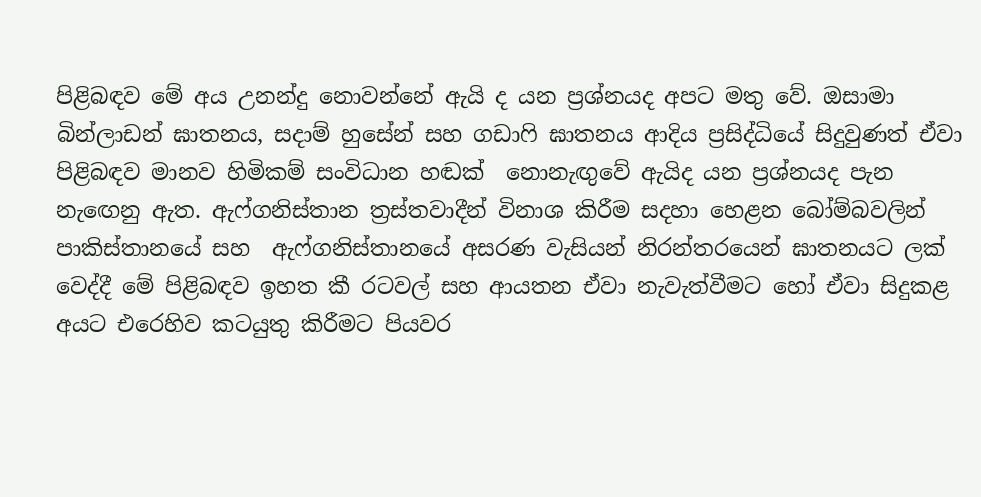පිළිබඳව මේ අය උනන්දු නොවන්නේ ඇයි ද යන ප්‍රශ්නයද අපට මතු වේ. ඔසාමා බින්ලාඩන් ඝාතනය, සදාම් හුසේන් සහ ගඩාෆි ඝාතනය ආදිය ප්‍රසිද්ධියේ සිදුවුණත් ඒවා පිළිබඳව මානව හිමිකම් සංවිධාන හඬක්  නොනැඟුවේ ඇයිද යන ප්‍රශ්නයද පැන නැඟෙනු ඇත. ඇෆ්ගනිස්තාන ත්‍රස්තවාදීන් විනාශ කිරීම සදහා හෙළන බෝම්බවලින් පාකිස්තානයේ සහ  ඇෆ්ගනිස්තානයේ අසරණ වැසියන් නිරන්තරයෙන් ඝාතනයට ලක් වෙද්දී මේ පිළිබඳව ඉහත කී රටවල් සහ ආයතන ඒවා නැවැත්වීමට හෝ ඒවා සිදුකළ අයට එරෙහිව කටයුතු කිරීමට පියවර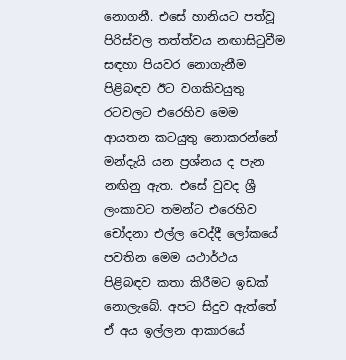නොගනී. එසේ හානියට පත්වූ පිරිස්වල තත්ත්වය නඟාසිටුවීම සඳහා පියවර නොගැනීම පිළිබඳව ඊට වගකිවයුතු රටවලට එරෙහිව මෙම ආයතන කටයුතු නොකරන්නේ මන්දැයි යන ප්‍රශ්නය ද පැන නඟිනු ඇත. එසේ වුවද ශ්‍රී ලංකාවට තමන්ට එරෙහිව චෝදනා එල්ල වෙද්දී ලෝකයේ පවතින මෙම යථාර්ථය පිළිබඳව කතා කිරීමට ඉඩක් නොලැබේ. අපට සිදුව ඇත්තේ ඒ අය ඉල්ලන ආකාරයේ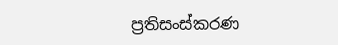ප්‍රතිසංස්කරණ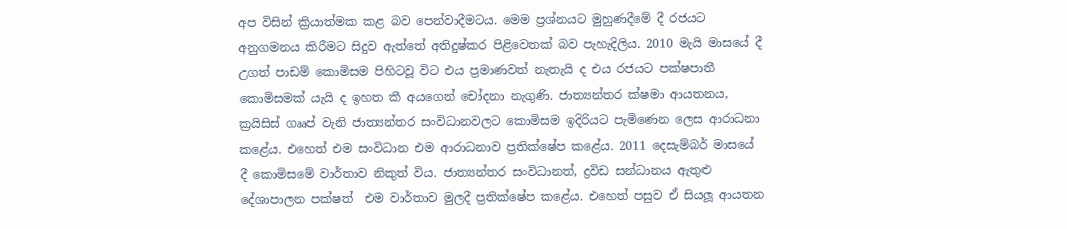අප විසින් ක්‍රියාත්මක කළ බව පෙන්වාදීමටය. මෙම ප්‍රශ්නයට මුහුණදීමේ දී රජයට අනුගමනය කිරීමට සිදුව ඇත්තේ අතිදුෂ්කර පිළිවෙතක් බව පැහැදිලිය. 2010 මැයි මාසයේ දී උගත් පාඩම් කොමිසම පිහිටවූ විට එය ප්‍රමාණවත් නැතැයි ද එය රජයට පක්ෂපාතී කොමිසමක් යැයි ද ඉහත කී අයගෙන් චෝදනා නැගුණි. ජාත්‍යන්තර ක්ෂමා ආයතනය, ක්‍රයිසිස් ගෲප් වැනි ජාත්‍යන්තර සංවිධානවලට කොමිසම ඉදිරියට පැමිණෙන ලෙස ආරාධනා කළේය. එහෙත් එම සංවිධාන එම ආරාධනාව ප්‍රතික්ෂේප කළේය. 2011 දෙසැම්බර් මාසයේ දී කොමිසමේ වාර්තාව නිකුත් විය. ජාත්‍යන්තර සංවිධානත්, ද්‍රවිඩ සන්ධානය ඇතුළු දේශාපාලන පක්ෂත්  එම වාර්තාව මුලදී ප්‍රතික්ෂේප කළේය. එහෙත් පසුව ඒ සියලූ ආයතන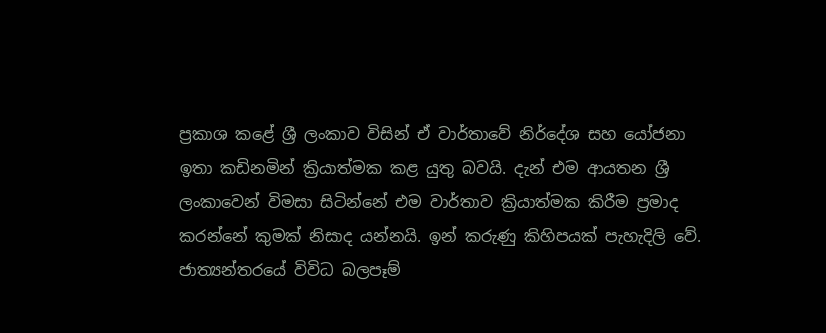ප්‍රකාශ කළේ ශ්‍රී ලංකාව විසින් ඒ වාර්තාවේ නිර්දේශ සහ යෝජනා ඉතා කඩිනමින් ක්‍රියාත්මක කළ යුතු බවයි. දැන් එම ආයතන ශ්‍රී ලංකාවෙන් විමසා සිටින්නේ එම වාර්තාව ක්‍රියාත්මක කිරීම ප්‍රමාද කරන්නේ කුමක් නිසාද යන්නයි. ඉන් කරුණු කිහිපයක් පැහැදිලි වේ. ජාත්‍යන්තරයේ විවිධ බලපෑම්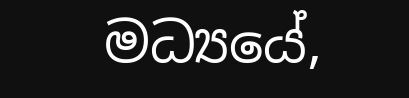මධ්‍යයේ,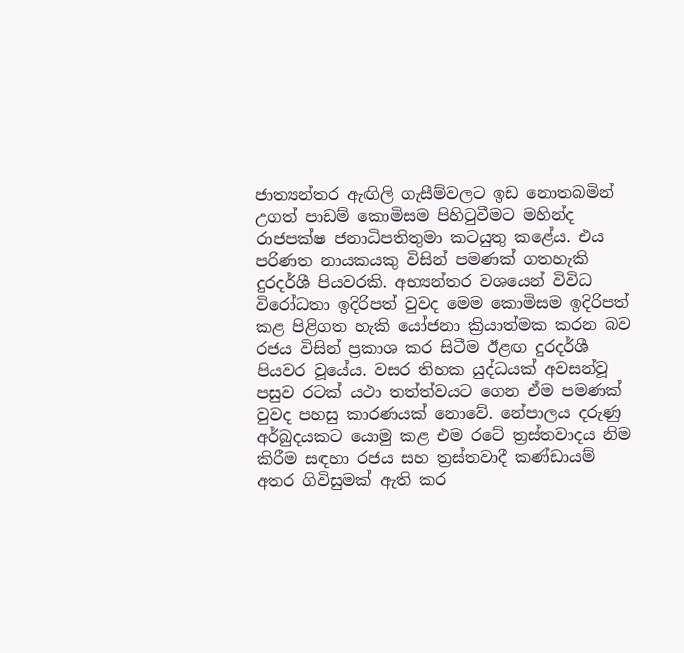ජාත්‍යන්තර ඇඟිලි ගැසීම්වලට ඉඩ නොතබමින් උගත් පාඩම් කොමිසම පිහිටුවීමට මහින්ද රාජපක්ෂ ජනාධිපතිතුමා කටයුතු කළේය. එය පරිණත නායකයකු විසින් පමණක් ගතහැකි දුරදර්ශී පියවරකි. අභ්‍යන්තර වශයෙන් විවිධ  විරෝධතා ඉදිරිපත් වුවද මෙම කොමිසම ඉදිරිපත් කළ පිළිගත හැකි යෝජනා ක්‍රියාත්මක කරන බව රජය විසින් ප්‍රකාශ කර සිටීම ඊළඟ දුරදර්ශී පියවර වූයේය. වසර තිහක යුද්ධයක් අවසන්වූ පසුව රටක් යථා තත්ත්වයට ගෙන ඒම පමණක් වුවද පහසු කාරණයක් නොවේ. නේපාලය දරුණු අර්බුදයකට යොමු කළ එම රටේ ත්‍රස්තවාදය නිම කිරීම සඳහා රජය සහ ත්‍රස්තවාදී කණ්ඩායම් අතර ගිවිසුමක් ඇති කර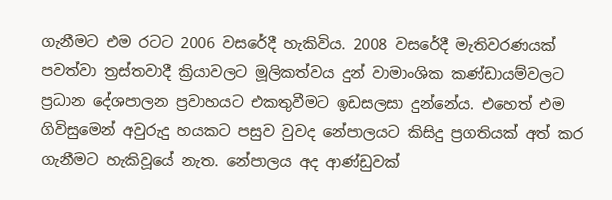ගැනීමට එම රටට 2006 වසරේදී හැකිවිය. 2008 වසරේදී මැතිවරණයක් පවත්වා ත්‍රස්තවාදී ක්‍රියාවලට මූලිකත්වය දුන් වාමාංශික කණ්ඩායම්වලට ප්‍රධාන දේශපාලන ප්‍රවාහයට එකතුවීමට ඉඩසලසා දුන්නේය. එහෙත් එම ගිවිසුමෙන් අවුරුදු හයකට පසුව වුවද නේපාලයට කිසිදු ප්‍රගතියක් අත් කර ගැනීමට හැකිවූයේ නැත. නේපාලය අද ආණ්ඩුවක්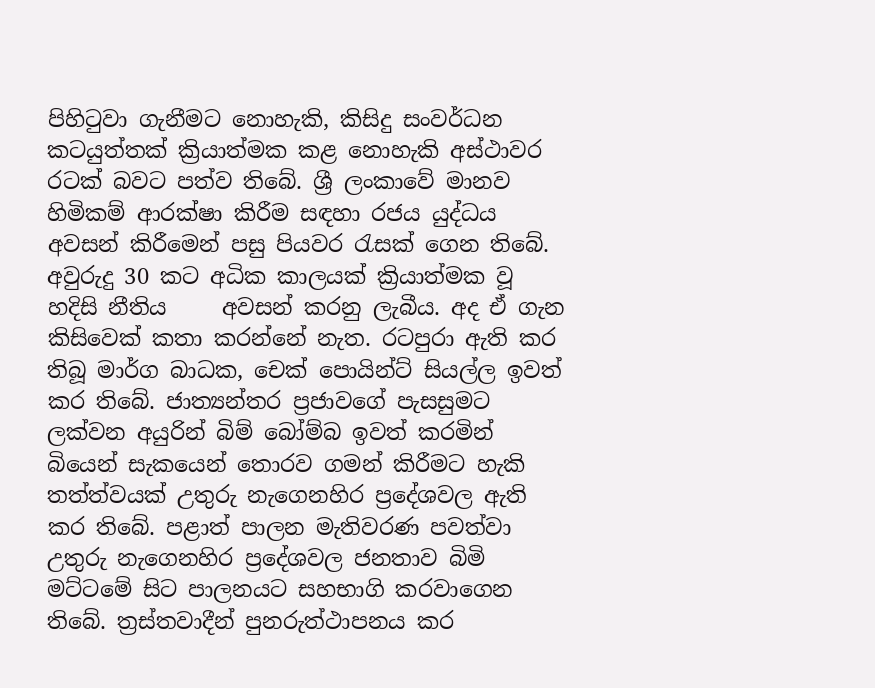පිහිටුවා ගැනීමට නොහැකි, කිසිදු සංවර්ධන කටයුත්තක් ක්‍රියාත්මක කළ නොහැකි අස්ථාවර රටක් බවට පත්ව තිබේ. ශ්‍රී ලංකාවේ මානව හිමිකම් ආරක්ෂා කිරීම සඳහා රජය යුද්ධය අවසන් කිරීමෙන් පසු පියවර රැසක් ගෙන තිබේ. අවුරුදු 30 කට අධික කාලයක් ක්‍රියාත්මක වූ හදිසි නීතිය     අවසන් කරනු ලැබීය. අද ඒ ගැන කිසිවෙක් කතා කරන්නේ නැත. රටපුරා ඇති කර තිබූ මාර්ග බාධක, චෙක් පොයින්ට් සියල්ල ඉවත් කර තිබේ. ජාත්‍යන්තර ප්‍රජාවගේ පැසසුමට ලක්වන අයුරින් බිම් බෝම්බ ඉවත් කරමින් බියෙන් සැකයෙන් තොරව ගමන් කිරීමට හැකි තත්ත්වයක් උතුරු නැගෙනහිර ප්‍රදේශවල ඇති කර තිබේ. පළාත් පාලන මැතිවරණ පවත්වා උතුරු නැගෙනහිර ප්‍රදේශවල ජනතාව බිමි මට්ටමේ සිට පාලනයට සහභාගි කරවාගෙන තිබේ. ත්‍රස්තවාදීන් පුනරුත්ථාපනය කර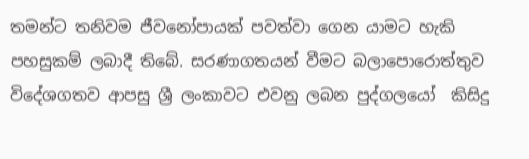තමන්ට තනිවම ජීවනෝපායක් පවත්වා ගෙන යාමට හැකි පහසුකම් ලබාදී තිබේ. සරණාගතයන් වීමට බලාපොරොත්තුව විදේශගතව ආපසු ශ්‍රී ලංකාවට එවනු ලබන පුද්ගලයෝ  කිසිදු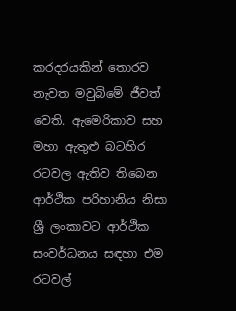කරදරයකින් තොරව නැවත මවුබිමේ ජීවත් වෙති. ඇමෙරිකාව සහ මහා ඇතුළු බටහිර රටවල ඇතිව තිබෙන ආර්ථික පරිහානිය නිසා ශ්‍රී ලංකාවට ආර්ථික සංවර්ධනය සඳහා එම රටවල්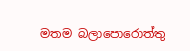මතම බලාපොරොත්තු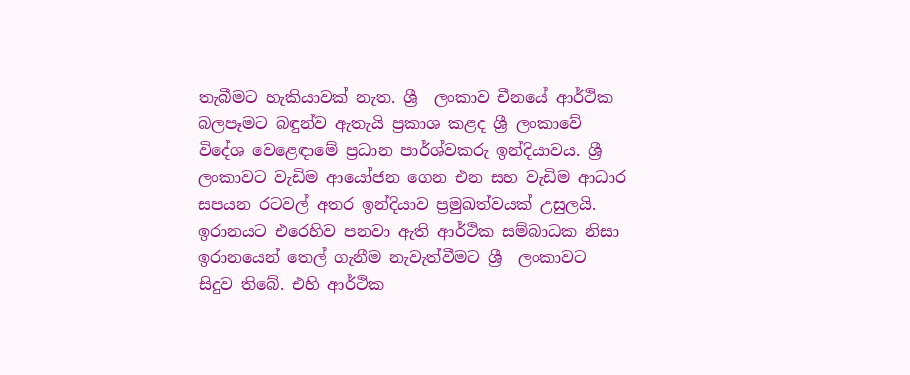තැබීමට හැකියාවක් නැත. ශ්‍රී  ලංකාව චීනයේ ආර්ථික බලපෑමට බඳුන්ව ඇතැයි ප්‍රකාශ කළද ශ්‍රී ලංකාවේ විදේශ වෙළෙඳාමේ ප්‍රධාන පාර්ශ්වකරු ඉන්දියාවය. ශ්‍රී ලංකාවට වැඩිම ආයෝජන ගෙන එන සහ වැඩිම ආධාර සපයන රටවල් අතර ඉන්දියාව ප්‍රමුඛත්වයක් උසුලයි. ඉරානයට එරෙහිව පනවා ඇති ආර්ථික සම්බාධක නිසා ඉරානයෙන් තෙල් ගැනීම නැවැත්වීමට ශ්‍රී  ලංකාවට සිදුව තිබේ. එහි ආර්ථික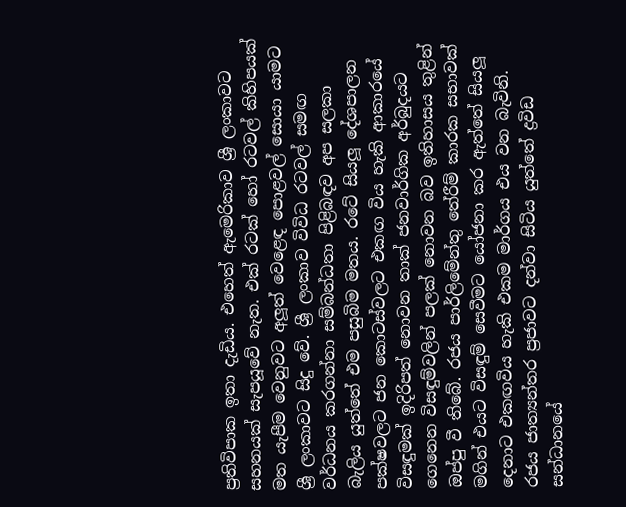ප්‍රතිවිපාක ඉතා දැඩිය. එහෙත් ඇමෙරිකාව ශ්‍රී ලංකාවට සහනයක් සැපයූවේ නැත. එක් රටක් හෝ රටවල් කිහිපයක් මත යැපීම වෙනුවට අලූත් වෙළෙඳ පොළවල් සොයා යාමට ශ්‍රී ලංකාවට සිදු වේ. ශ්‍රී ලංකාව විවිධ රටවල් සමඟ වර්ධනය කරගන්නා සම්බන්ධතා පිළිබඳව අප සලකා බැලිය යුත්තේ එම පසුබිම මතය. රටේ සියලූ දේශපාලන පක්ෂවලට ජන කොටස්වලට එකඟ විය හැකි ආකාරයේ විසඳුමක් ඉදිරිපත් නොවන තාක් ජනවාර්ගික අර්බුදයට ගෙනෙන විසඳුම්වලින් පලක් නොවන බව ඉතිහාසය තුළින් ඔප්පු වී තිබේ. රජය පාර්ලිමේන්තු තේරීම් කාරක සභාවක් මගින් එයට විසඳුම් සෙවීමට යෝජනා කර ඇත්තේ සියලූ දෙනාට එකඟවිය හැකි එකම මාර්ගය එය වන බැවිනි. රජය ජාත්‍යන්තර ප්‍රජාවට දන්වා සිටිය යුත්තේ ද්‍රවිඩ සන්ධානයේ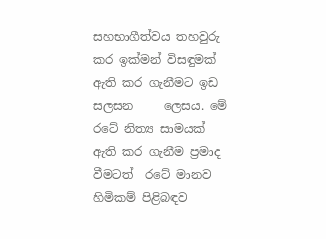සහභාගීත්වය තහවුරු කර ඉක්මන් විසඳුමක් ඇති කර ගැනීමට ඉඩ සලසන     ලෙසය. මේ රටේ නිත්‍ය සාමයක් ඇති කර ගැනීම ප්‍රමාද වීමටත්  රටේ මානව හිමිකම් පිළිබඳව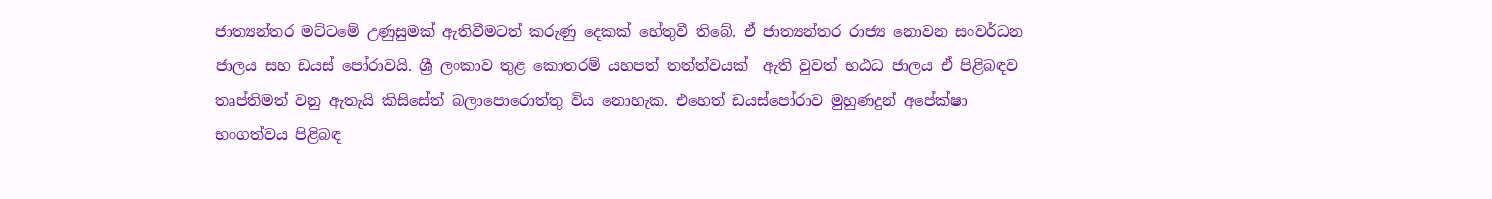ජාත්‍යන්තර මට්ටමේ උණුසුමක් ඇතිවීමටත් කරුණු දෙකක් හේතුවී තිබේ. ඒ ජාත්‍යන්තර රාජ්‍ය නොවන සංවර්ධන ජාලය සහ ඩයස් පෝරාවයි. ශ්‍රී ලංකාව තුළ කොතරම් යහපත් තත්ත්වයක්  ඇති වුවත් භඨධ ජාලය ඒ පිළිබඳව තෘප්තිමත් වනු ඇතැයි කිසිසේත් බලාපොරොත්තු විය නොහැක. එහෙත් ඩයස්පෝරාව මුහුණදුන් අපේක්ෂා භංගත්වය පිළිබඳ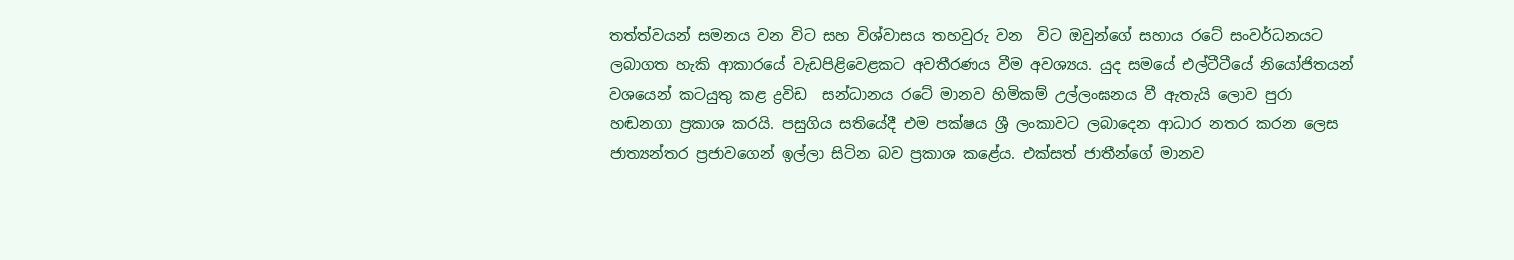තත්ත්වයන් සමනය වන විට සහ විශ්වාසය තහවුරු වන  විට ඔවුන්ගේ සහාය රටේ සංවර්ධනයට   ලබාගත හැකි ආකාරයේ වැඩපිළිවෙළකට අවතීරණය වීම අවශ්‍යය. යුද සමයේ එල්ටීටීයේ නියෝජිතයන් වශයෙන් කටයුතු කළ ද්‍රවිඩ  සන්ධානය රටේ මානව හිමිකම් උල්ලංඝනය වී ඇතැයි ලොව පුරා හඬනගා ප්‍රකාශ කරයි. පසුගිය සතියේදී එම පක්ෂය ශ්‍රී ලංකාවට ලබාදෙන ආධාර නතර කරන ලෙස ජාත්‍යන්තර ප්‍රජාවගෙන් ඉල්ලා සිටින බව ප්‍රකාශ කළේය. එක්සත් ජාතීන්ගේ මානව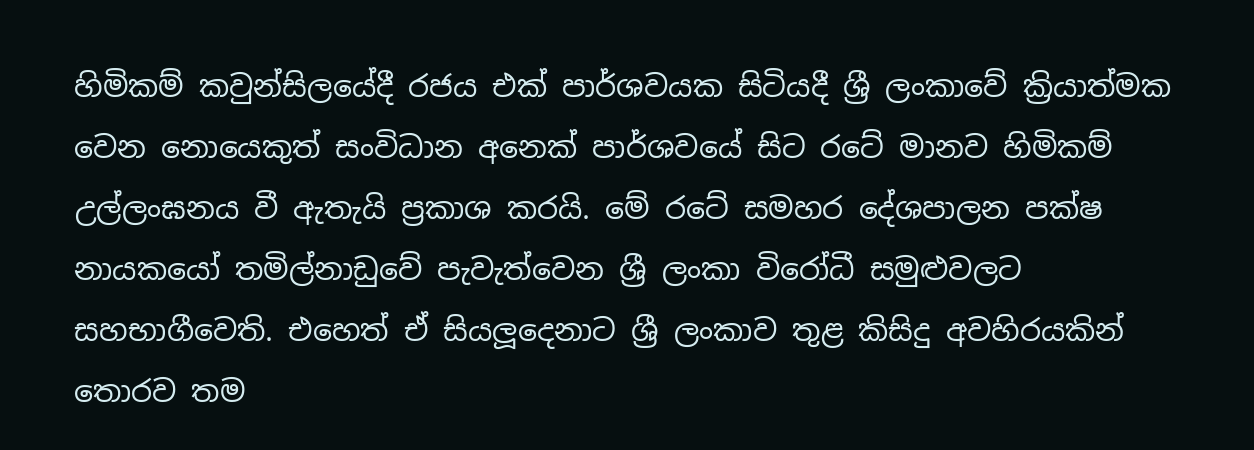හිමිකම් කවුන්සිලයේදී රජය එක් පාර්ශවයක සිටියදී ශ්‍රී ලංකාවේ ක්‍රියාත්මක වෙන නොයෙකුත් සංවිධාන අනෙක් පාර්ශවයේ සිට රටේ මානව හිමිකම් උල්ලංඝනය වී ඇතැයි ප්‍රකාශ කරයි. මේ රටේ සමහර දේශපාලන පක්ෂ නායකයෝ තමිල්නාඩුවේ පැවැත්වෙන ශ්‍රී ලංකා විරෝධී සමුළුවලට සහභාගීවෙති. එහෙත් ඒ සියලූදෙනාට ශ්‍රී ලංකාව තුළ කිසිදු අවහිරයකින් තොරව තම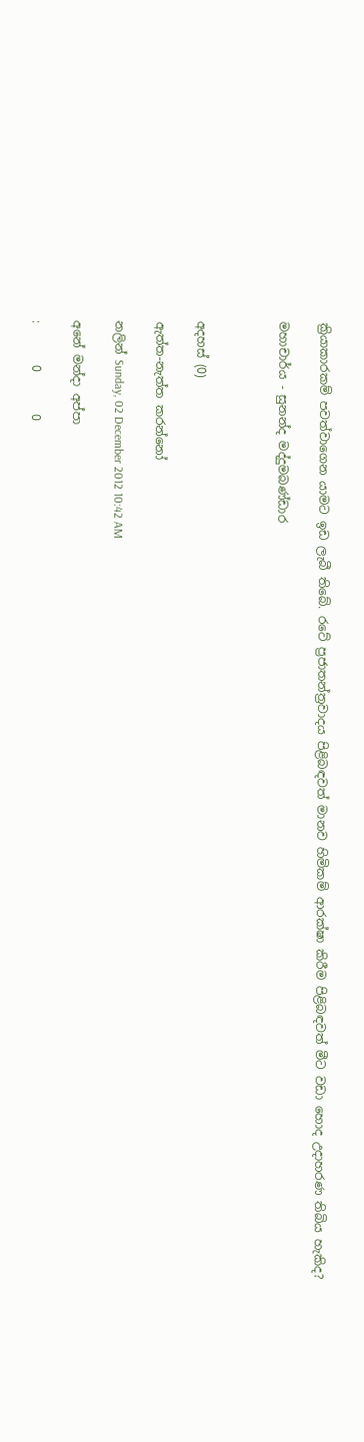ක්‍රියාකාරකම් පවත්වාගෙන යාමට ඉඩ ලැබී තිබේ. රටේ ප්‍රජාතන්ත්‍රවාදය පිළිබඳවත් මානව හිමිකම් ආරක්ෂා කිරීම පිළිබඳවත් මීට වඩා හොද උදාහරණ තිබිය හැකිද?

මහාචාර්ය - සුනන්ද මද්දුමබණ්ඩාර



අදහස් (0)

ඇත්ත-නැත්ත කරන්නෝ

නලින් Sunday, 02 December 2012 10:42 AM

අනේ මන්දා අප්පා

:       0       0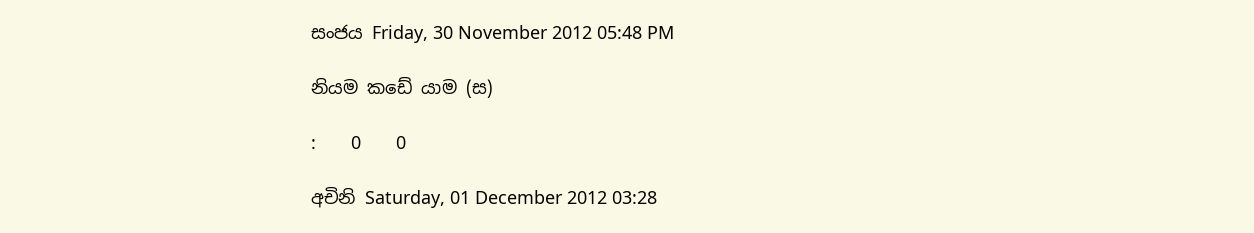සංජය Friday, 30 November 2012 05:48 PM

නියම කඩේ යාම (ස)

:       0       0

අචිනි Saturday, 01 December 2012 03:28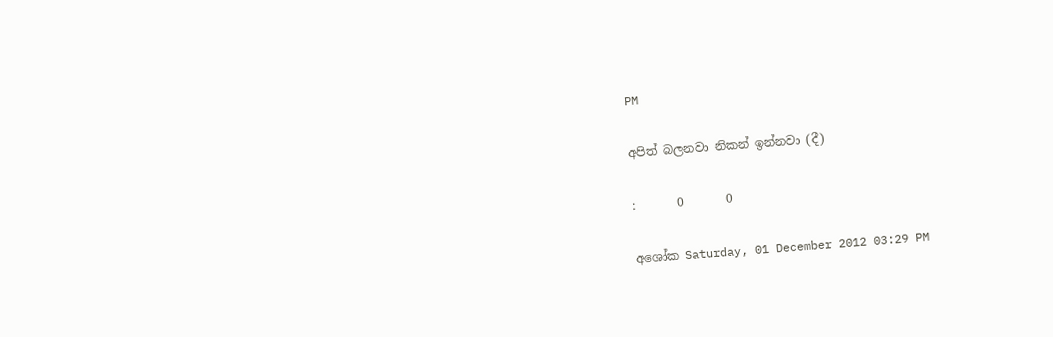PM

අපිත් බලනවා නිකන් ඉන්නවා (දී)

:       0       0

අශෝක Saturday, 01 December 2012 03:29 PM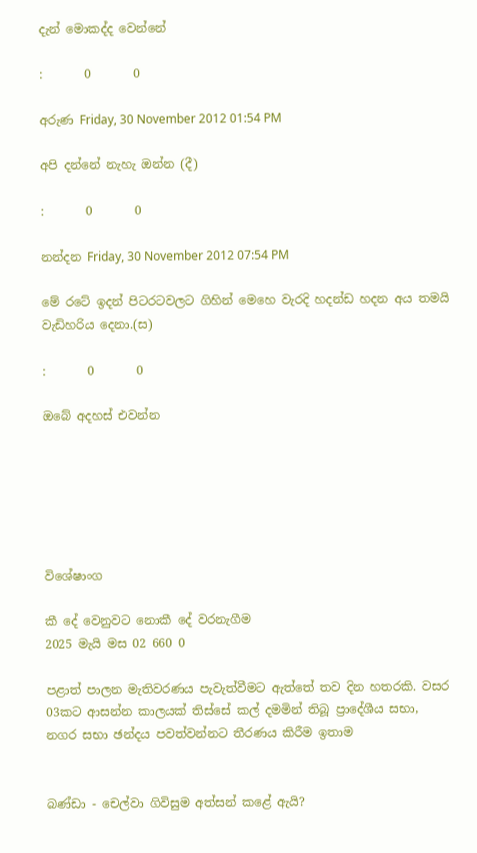දැන් මොකද්ද වෙන්නේ

:       0       0

අරුණ Friday, 30 November 2012 01:54 PM

අපි දන්නේ නැහැ ඔන්න (දී)

:       0       0

නන්දන Friday, 30 November 2012 07:54 PM

මේ රටේ ඉදන් පිටරටවලට ගිහින් මෙහෙ වැරදි හදන්ඩ හදන අය තමයි වැඩිහරිය දෙනා.(ස)

:       0       0

ඔබේ අදහස් එවන්න






විශේෂාංග

කී දේ වෙනුවට නොකී දේ වරනැගීම
2025 මැයි මස 02 660 0

පළාත් පාලන මැතිවරණය පැවැත්වීමට ඇත්තේ තව දින හතරකි. වසර 03කට ආසන්න කාලයක් තිස්සේ කල් දමමින් තිබූ ප්‍රාදේශීය සභා, නගර සභා ඡන්දය පවත්වන්නට තීරණය කිරීම ඉතාම


බණ්ඩා - චෙල්වා ගිවිසුම අත්සන් කළේ ඇයි?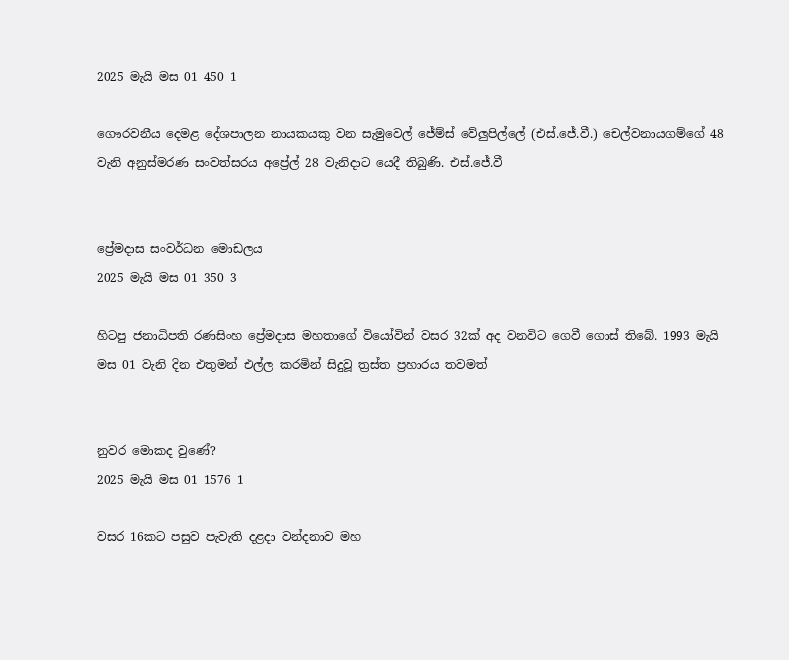2025 මැයි මස 01 450 1

ගෞරවනීය දෙමළ දේශපාලන නායකයකු වන සැමුවෙල් ජේම්ස් වේලුපිල්ලේ (එස්.ජේ.වී.) චෙල්වනායගම්ගේ 48 වැනි අනුස්මරණ සංවත්සරය අප්‍රේල් 28 වැනිදාට යෙදී තිබුණි. එස්.ජේ.වී


ප්‍රේමදාස සංවර්ධන මොඩලය
2025 මැයි මස 01 350 3

හිටපු ජනාධිපති රණසිංහ ප්‍රේමදාස මහතාගේ වියෝවින් වසර 32ක් අද වනවිට ගෙවී ගොස් තිබේ. 1993 මැයි මස 01 වැනි දින එතුමන් එල්ල කරමින් සිදුවූ ත්‍රස්ත ප්‍රහාරය තවමත්


නුවර මොකද වුණේ?
2025 මැයි මස 01 1576 1

වසර 16කට පසුව පැවැති දළදා වන්දනාව මහ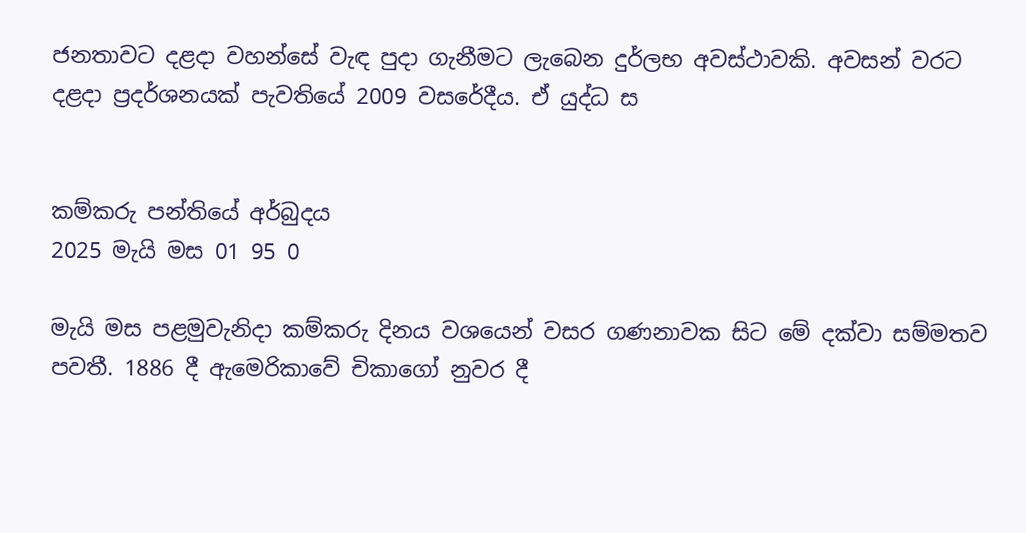ජනතාවට දළදා වහන්සේ වැඳ පුදා ගැනීමට ලැබෙන දුර්ලභ අවස්ථාවකි. අවසන් වරට දළදා ප්‍රදර්ශනයක් පැවතියේ 2009 වසරේදීය. ඒ යුද්ධ ස


කම්කරු පන්තියේ අර්බුදය
2025 මැයි මස 01 95 0

මැයි මස පළමුවැනිදා කම්කරු දිනය වශයෙන් වසර ගණනාවක සිට මේ දක්වා සම්මතව පවතී. 1886 දී ඇමෙරිකාවේ චිකාගෝ නුවර දී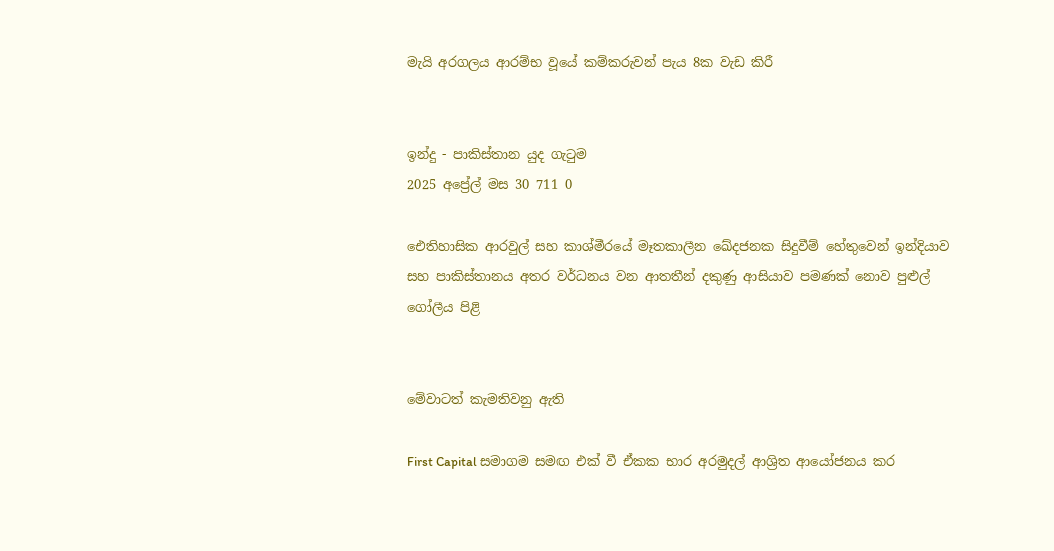මැයි අරගලය ආරම්භ වූයේ කම්කරුවන් පැය 8ක වැඩ කිරී


ඉන්දු - පාකිස්තාන යුද ගැටුම
2025 අප්‍රේල් මස 30 711 0

ඓතිහාසික ආරවුල් සහ කාශ්මීරයේ මෑතකාලීන ඛේදජනක සිදුවීම් හේතුවෙන් ඉන්දියාව සහ පාකිස්තානය අතර වර්ධනය වන ආතතීන් දකුණු ආසියාව පමණක් නොව පුළුල් ගෝලීය පිළි


මේවාටත් කැමතිවනු ඇති

First Capital සමාගම සමඟ එක් වී ඒකක භාර අරමුදල් ආශ්‍රිත ආයෝජනය කර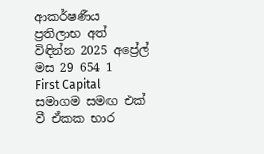ආකර්ෂණීය ප්‍රතිලාභ අත් විඳින්න 2025 අප්‍රේල් මස 29 654 1
First Capital සමාගම සමඟ එක් වී ඒකක භාර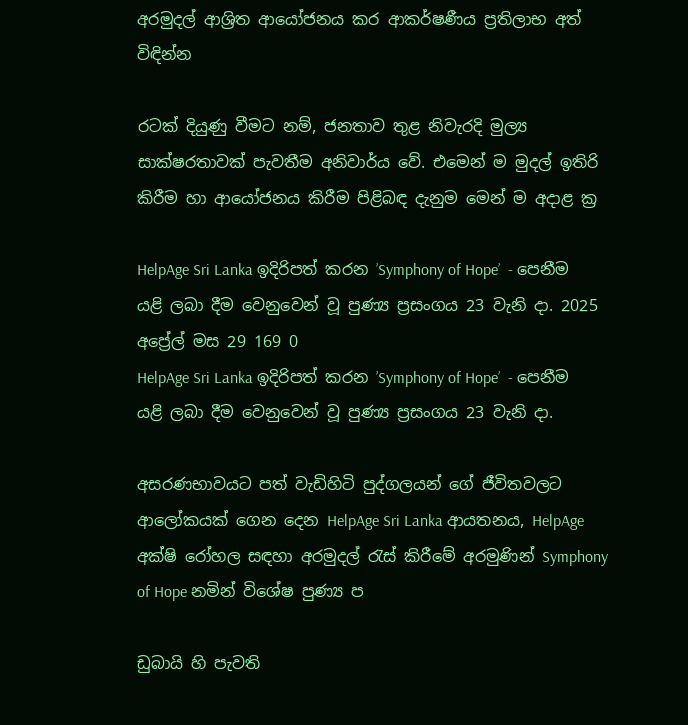අරමුදල් ආශ්‍රිත ආයෝජනය කර ආකර්ෂණීය ප්‍රතිලාභ අත් විඳින්න

රටක් දියුණු වීමට නම්, ජනතාව තුළ නිවැරදි මුල්‍ය සාක්ෂරතාවක් පැවතීම අනිවාර්ය වේ. එමෙන් ම මුදල් ඉතිරි කිරීම හා ආයෝජනය කිරීම පිළිබඳ දැනුම මෙන් ම අදාළ ක්‍ර

HelpAge Sri Lanka ඉදිරිපත් කරන ’Symphony of Hope’  - පෙනීම යළි ලබා දීම වෙනුවෙන් වූ පුණ්‍ය ප්‍රසංගය 23 වැනි දා. 2025 අප්‍රේල් මස 29 169 0
HelpAge Sri Lanka ඉදිරිපත් කරන ’Symphony of Hope’  - පෙනීම යළි ලබා දීම වෙනුවෙන් වූ පුණ්‍ය ප්‍රසංගය 23 වැනි දා.

අසරණභාවයට පත් වැඩිහිටි පුද්ගලයන් ගේ ජීවිතවලට ආලෝකයක් ගෙන දෙන HelpAge Sri Lanka ආයතනය, HelpAge අක්ෂි රෝහල සඳහා අරමුදල් රැස් කිරීමේ අරමුණින් Symphony of Hope නමින් විශේෂ පුණ්‍ය ප

ඩුබායි හි පැවති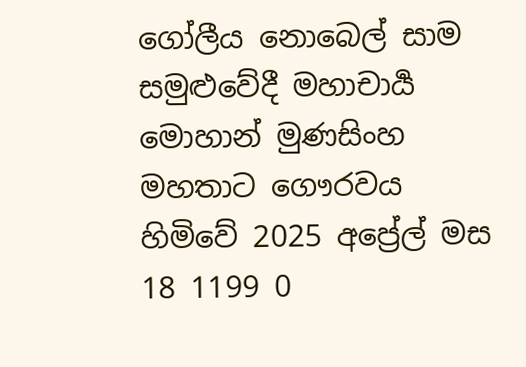ගෝලීය නොබෙල් සාම සමුළුවේදී මහාචාර්‍ය මොහාන් මුණසිංහ මහතාට ගෞරවය හිමිවේ 2025 අප්‍රේල් මස 18 1199 0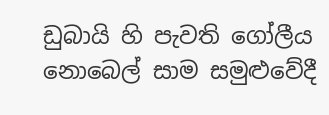ඩුබායි හි පැවති ගෝලීය නොබෙල් සාම සමුළුවේදී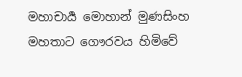මහාචාර්‍ය මොහාන් මුණසිංහ මහතාට ගෞරවය හිමිවේ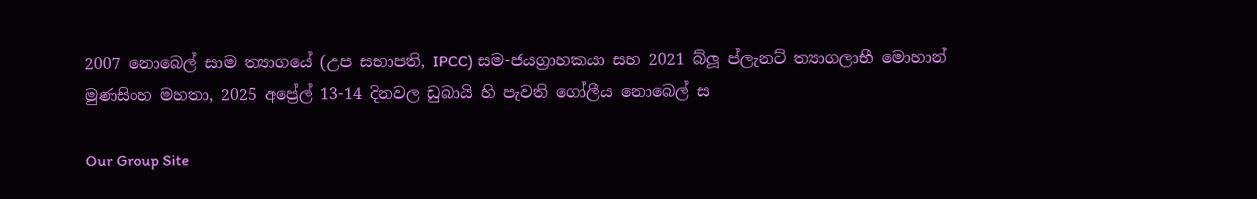2007 නොබෙල් සාම ත්‍යාගයේ (උප සභාපති, IPCC) සම-ජයග්‍රාහකයා සහ 2021 බ්ලූ ප්ලැනට් ත්‍යාගලාභී මොහාන් මුණසිංහ මහතා, 2025 අප්‍රේල් 13-14 දිනවල ඩුබායි හි පැවති ගෝලීය නොබෙල් ස

Our Group Site